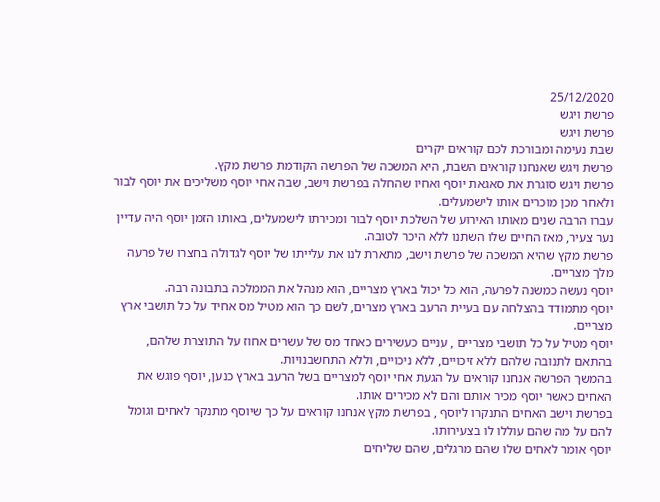25/12/2020
פרשת ויגש
פרשת ויגש
שבת נעימה ומבורכת לכם קוראים יקרים
פרשת ויגש שאנחנו קוראים השבת, היא המשכה של הפרשה הקודמת פרשת מקץ.
פרשת ויגש סוגרת את סאגאת יוסף ואחיו שהחלה בפרשת וישב, שבה אחי יוסף משליכים את יוסף לבור
ולאחר מכן מוכרים אותו לישמעלים.
עברו הרבה שנים מאותו האירוע של השלכת יוסף לבור ומכירתו לישמעלים, באותו הזמן יוסף היה עדיין
נער צעיר, מאז החיים שלו השתנו ללא היכר לטובה.
פרשת מקץ שהיא המשכה של פרשת וישב, מתארת לנו את עלייתו של יוסף לגדולה בחצרו של פרעה
מלך מצריים.
יוסף נעשה כמשנה לפרעה, הוא כל יכול בארץ מצריים, הוא מנהל את הממלכה בתבונה רבה.
יוסף מתמודד בהצלחה עם בעיית הרעב בארץ מצרים, לשם כך הוא מטיל מס אחיד על כל תושבי ארץ
מצריים.
יוסף מטיל על כל תושבי מצריים , עניים כעשירים כאחד מס של עשרים אחוז על התוצרת שלהם,
בהתאם לתנובה שלהם ללא זיכויים, ללא ניכויים, וללא התחשבנויות.
בהמשך הפרשה אנחנו קוראים על הגעת אחי יוסף למצריים בשל הרעב בארץ כנען, יוסף פוגש את
האחים כאשר יוסף מכיר אותם והם לא מכירים אותו.
בפרשת וישב האחים התנקרו ליוסף , בפרשת מקץ אנחנו קוראים על כך שיוסף מתנקר לאחים וגומל
להם על מה שהם עוללו לו בצעירותו.
יוסף אומר לאחים שלו שהם מרגלים, שהם שליחים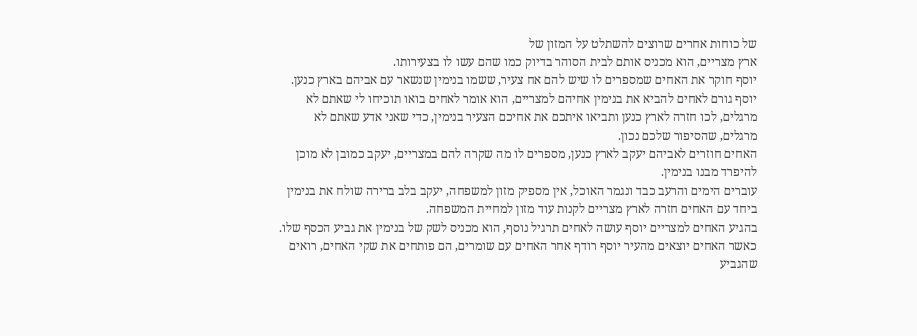של כוחות אחרים שרוצים להשתלט על המזון של
ארץ מצריים, הוא מכניס אותם לבית הסוהר בדיוק כמו שהם עשו לו בצעירותו.
יוסף חוקר את האחים שמספרים לו שיש להם אח צעיר, ששמו בנימין שנשאר עם אביהם בארץ כנען.
יוסף גורם לאחים להביא את בנימין אחיהם למצריים, הוא אומר לאחים בואו תוכיחו לי שאתם לא
מרגלים, לכו חזרה לארץ כנען ותביאו איתכם את אחיכם הצעיר בנימין, כדי שאני אדע שאתם לא
מרגלים, שהסיפור שלכם נכון.
האחים חוזרים לאביהם יעקב לארץ כנען, מספרים לו מה שקרה להם במצריים, יעקב כמובן לא מוכן
להיפרד מבנו בנימין.
עוברים הימים והרעב כבד ונגמר האוכל, אין מספיק מזון למשפחה, יעקב בלב ברירה שולח את בנימין
ביחד עם האחים חזרה לארץ מצריים לקנות עוד מזון למחיית המשפחה.
בהגיע האחים למצריים יוסף עושה לאחים תרגיל נוסף, הוא מכניס לשק של בנימין את גביע הכסף שלו.
כאשר האחים יוצאים מהעיר יוסף רודף אחר האחים עם שומרים, הם פותחים את שקי האחים, רואים
שהגביע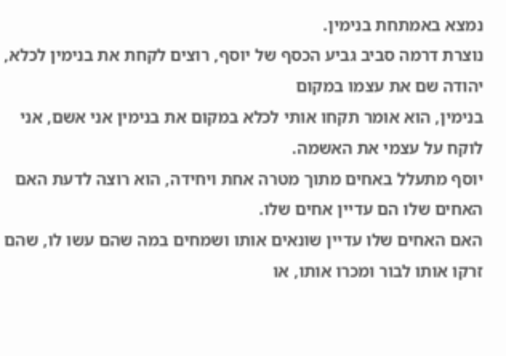נמצא באמתחת בנימין.
נוצרת דרמה סביב גביע הכסף של יוסף, רוצים לקחת את בנימין לכלא, יהודה שם את עצמו במקום
בנימין, הוא אומר תקחו אותי לכלא במקום את בנימין אני אשם, אני לוקח על עצמי את האשמה.
יוסף מתעלל באחים מתוך מטרה אחת ויחידה, הוא רוצה לדעת האם האחים שלו הם עדיין אחים שלו.
האם האחים שלו עדיין שונאים אותו ושמחים במה שהם עשו לו, שהם זרקו אותו לבור ומכרו אותו, או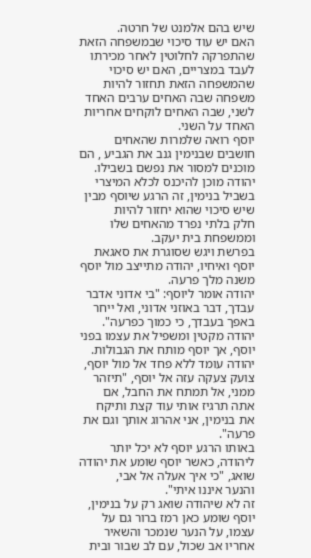שיש בהם אלמנט של חרטה.
האם יש עוד סיכוי שבמשפחה הזאת שהתפרקה לחלוטין לאחר מכירתו לעבד במצריים, האם יש סיכוי
שהמשפחה הזאת תחזור להיות משפחה שבה האחים ערבים האחד לשני, שבה האחים לוקחים אחריות
האחד על השני.
יוסף רואה שלמרות שהאחים חושבים שבנימין גנב את הגביע , הם מוכנים למסור את נפשם בשבילו.
יהודה מוכן להיכנס לכלא המיצרי בשביל בנימין, זה הרגע שיוסף מבין שיש סיכוי שהוא יחזור להיות
חלק בלתי נפרד מהאחים שלו וממשפחת בית יעקב.
בפרשת ויגש שסוגרת את סאגאת יוסף ואיחיו, יהודה מתייצב מול יוסף משנה מלך פרעה.
יהודה אומר ליוסף: "בי אדוני אדבר עבדך, דבר באוזני אדוני, ואל ייחר באפך בעבדך, כי כמוך כפרעה".
יהודה מקטין ומשפיל את עצמו בפני יוסף, אך יוסף מותח את הגבולות.
יהודה עומד ללא פחד אל מול יוסף, צועק צעקה עזה אל יוסף, "תיזהר ממני, אל תמתח את החבל, אם
אתה תרגיז אותי עוד קצת ותיקח את בנימין, אני אהרוג אותך וגם את פרעה".
באותו הרגע יוסף לא יכל יותר ליהודה, כאשר יוסף שומע את יהודה שואג, "כי איך אעלה אל אבי,
והנער איננו איתי".
זה לא שיהודה שואג רק על בנימין, יוסף שומע כאן רמז ברור גם על עצמו, על הנער שנמכר והשאיר
אחריו אב שכול, עם לב שבור ובית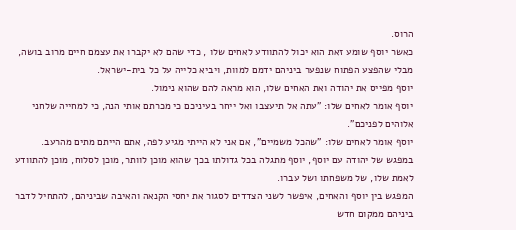הרוס.
כאשר יוסף שומע זאת הוא יכול להתוודע לאחים שלו , כדי שהם לא יקברו את עצמם חיים מרוב בושה,
מבלי שהפצע הפתוח שנפער ביניהם ידמם למוות, ויביא כלייה על כל בית-ישראל.
יוסף מפייס את יהודה ואת האחים שלו, הוא מראה להם שהוא נימול.
יוסף אומר לאחים שלו: "עתה אל תיעצבו ואל ייחר בעיניכם כי מכרתם אותי הנה, כי למחייה שלחני
אלוהים לפניכם".
יוסף אומר לאחים שלו: "שהכל משמיים", אם אני לא הייתי מגיע לפה, אתם הייתם מתים מהרעב.
במפגש של יהודה עם יוסף, יוסף מתגלה בכל גדולתו בכך שהוא מוכן לוותר, מוכן לסלוח, מוכן להתוודע
לאמת שלו, של משפחתו ושל עברו.
המפגש בין יוסף והאחים, איפשר לשני הצדדים לסגור את יחסי הקנאה והאיבה שביניהם, להתחיל לדבר
ביניהם ממקום חדש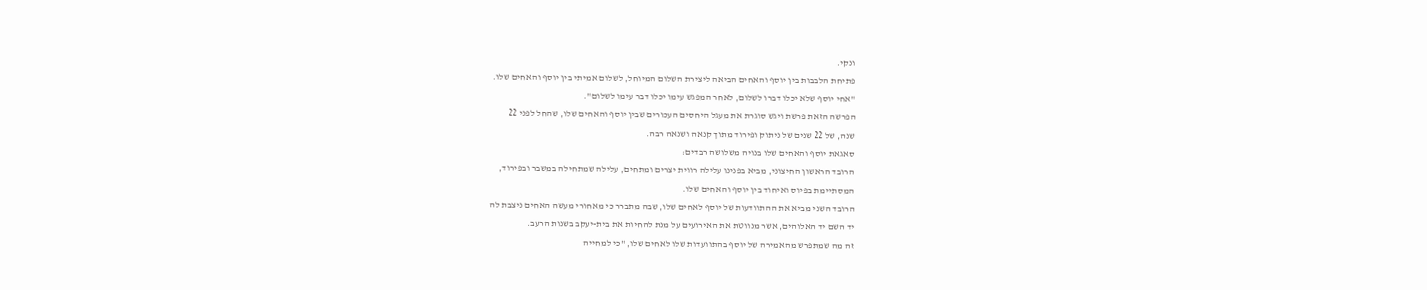ונקי.
פתיחת הלבבות בין יוסף והאחים הביאה ליצירת השלום המיוחל, לשלום אמיתי בין יוסף והאחים שלו.
"אחי יוסף שלא יכלו דברו לשלום, לאחר המפגש עימו יכלו דבר עימו לשלום".
הפרשה הזאת פרשת ויגש סוגרת את מעגל היחסים העכורים שבין יוסף והאחים שלו, שהחל לפני 22
שנה, של 22 שנים של ניתוק ופירוד מתוך קנאה ושנאה רבה.
סאגאת יוסף והאחים שלו בנויה משלושה רבדים:
הרובד הראשון החיצוני, מביא בפנינו עלילה רווית יצרים ומתחים, עלילה שמתחילה במשבר ובפירוד,
המסתיימת בפיוס ואיחוד בין יוסף והאחים שלו.
הרובד השני מביא את ההתוודעות של יוסף לאחים שלו, שבה מתברר כי מאחורי מעשה האחים ניצבת לה
יד השם יד האלוהים, אשר מנווטת את האירועים על מנת להחיות את בית-יעקב בשנות הרעב.
זה מה שמתפרש מהאמירה של יוסף בהתוועדות שלו לאחים שלו, "כי למחייה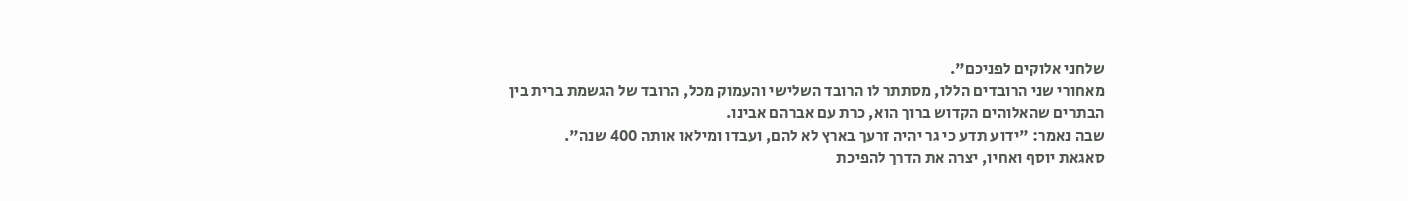שלחני אלוקים לפניכם".
מאחורי שני הרובדים הללו, מסתתר לו הרובד השלישי והעמוק מכל, הרובד של הגשמת ברית בין
הבתרים שהאלוהים הקדוש ברוך הוא, כרת עם אברהם אבינו.
שבה נאמר: "ידוע תדע כי גר יהיה זרעך בארץ לא להם, ועבדו ומילאו אותה 400 שנה".
סאגאת יוסף ואחיו, יצרה את הדרך להפיכת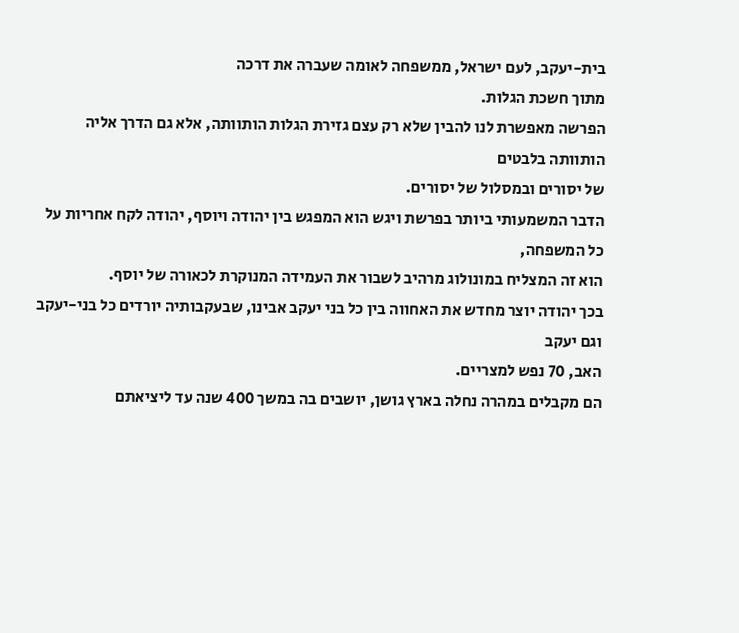בית-יעקב, לעם ישראל, ממשפחה לאומה שעברה את דרכה
מתוך חשכת הגלות.
הפרשה מאפשרת לנו להבין שלא רק עצם גזירת הגלות הותוותה, אלא גם הדרך אליה הותוותה בלבטים
של יסורים ובמסלול של יסורים.
הדבר המשמעותי ביותר בפרשת ויגש הוא המפגש בין יהודה ויוסף, יהודה לקח אחריות על כל המשפחה,
הוא זה המצליח במונולוג מרהיב לשבור את העמידה המנוקרת לכאורה של יוסף.
בכך יהודה יוצר מחדש את האחווה בין כל בני יעקב אבינו, שבעקבותיה יורדים כל בני-יעקב וגם יעקב
האב, 70 נפש למצריים.
הם מקבלים במהרה נחלה בארץ גושן, יושבים בה במשך 400 שנה עד ליציאתם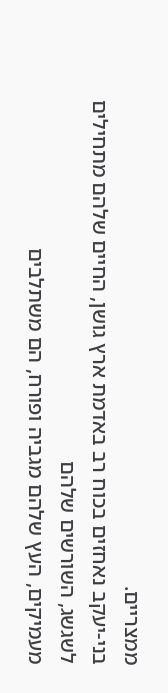ממצריים.
בני-יעקב נאחזים בכוח רב באדמת ארץ גושן, החיים שלהם מתחילים לשגשג, השורשים שלהם
מעמיקים, העץ שלהם מגביה ופורח, הם משתלבים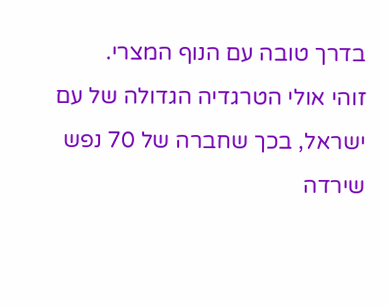בדרך טובה עם הנוף המצרי.
זוהי אולי הטרגדיה הגדולה של עם ישראל, בכך שחברה של 70 נפש שירדה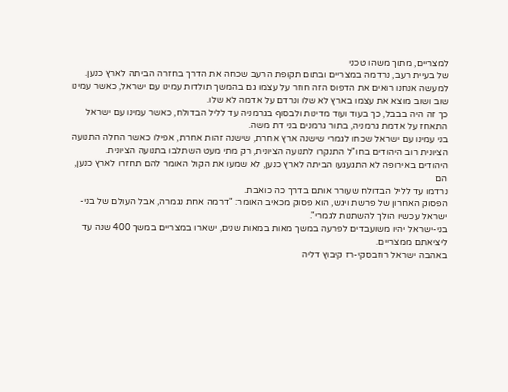למצריים, מתוך משהו טכני
של בעיית רעב, נרדמה במצריים ובתום תקופת הרעב שכחה את הדרך בחזרה הביתה לארץ כנען.
למעשה אנחנו רואים את הדפוס הזה חוזר על עצמו גם בהמשך תולדות עמינו עם ישראל, כאשר עמינו
שוב ושוב מוצא את עצמו בארץ לא שלו ונרדם על אדמה לא שלו.
כך זה היה בבבל, כך בעוד ועוד מדינות ולבסוף בגרמניה עד לליל הבדולח, כאשר עמינו עם ישראל
התאחז על אדמת גרמניה, בתור גרמנים בני דת משה.
בני עמינו עם ישראל שכחו לגמרי שישנה ארץ אחרת, שישנה זהות אחרת, אפילו כאשר החלה התנועה
הציונית רוב היהודים בחו"ל התנקרו לתנועה הציונית, רק מתי מעט השתלבו בתנועה הציונית.
היהודים באירופה לא התגעגעו הביתה לארץ כנען, לא שמעו את הקול האומר להם תחזרו לארץ כנען, הם
נרדמו עד לליל הבדולח שעורר אותם בדרך כה כואבת.
הפסוק האחרון של פרשת ויגש, הוא פסוק מכאיב האומר: "דרמה אחת נגמרה, אבל העולם של בני-
ישראל עכשיו הולך להשתנות לגמרי".
בני-ישראל יהיו משועבדים לפרעה במשך מאות במאות שנים, ישארו במצריים במשך 400 שנה עד
ליציאתם ממצריים.
באהבה ישראל רוזבסקי-רז קיבוץ דליה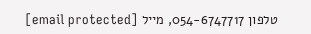טלפון 054-6747717, מייל [email protected]